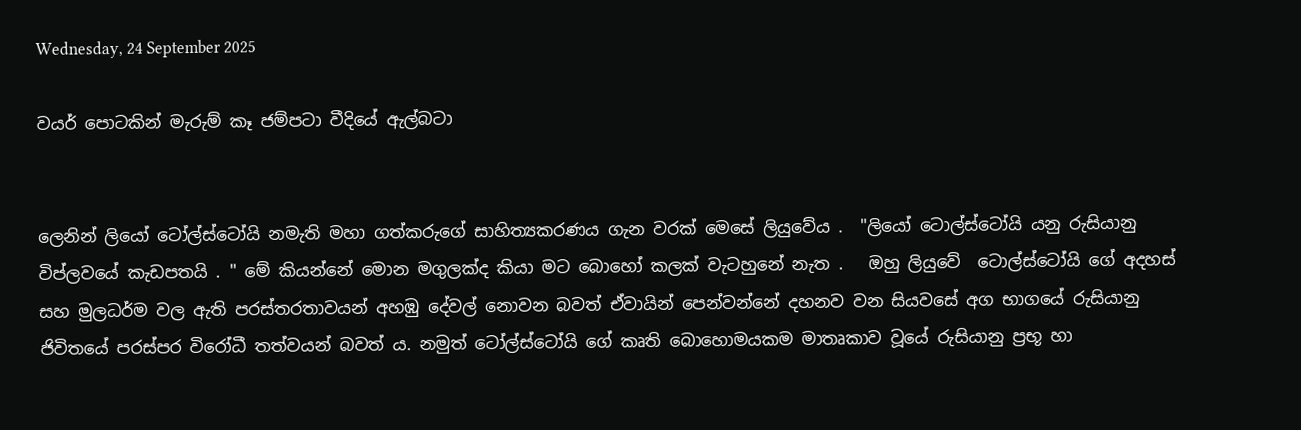Wednesday, 24 September 2025

වයර් පොටකින් මැරුම් කෑ ජම්පටා වීදියේ ඇල්බටා


ලෙනින් ලියෝ ටෝල්ස්ටෝයි නමැති මහා ගත්කරුගේ සාහිත්‍යකරණය ගැන වරක් මෙසේ ලියුවේය .  "ලියෝ ටොල්ස්ටෝයි යනු රුසියානු විප්ලවයේ කැඩපතයි . " මේ කියන්නේ මොන මගුලක්ද කියා මට බොහෝ කලක් වැටහුනේ නැත .   ඔහු ලියුවේ  ටොල්ස්ටෝයි ගේ අදහස් සහ මුලධර්ම වල ඇති පරස්තරතාවයන් අහඹු දේවල් නොවන බවත් ඒවායින් පෙන්වන්නේ දහනව වන සියවසේ අග භාගයේ රුසියානු  ජිවිතයේ පරස්පර විරෝධී තත්වයන් බවත් ය. නමුත් ටෝල්ස්ටෝයි ගේ කෘති බොහොමයකම මාතෘකාව වූයේ රුසියානු ප්‍රභූ හා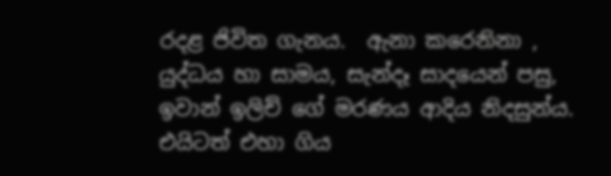රදළ ජිවිත ගැනය.  ඇනා කරෙනිනා , යුද්ධය හා සාමය, සැන්දෑ සාදයෙන් පසු,  ඉවාන් ඉලිච් ගේ මරණය ආදිය නිදසුන්ය.
එයිටත් එහා ගිය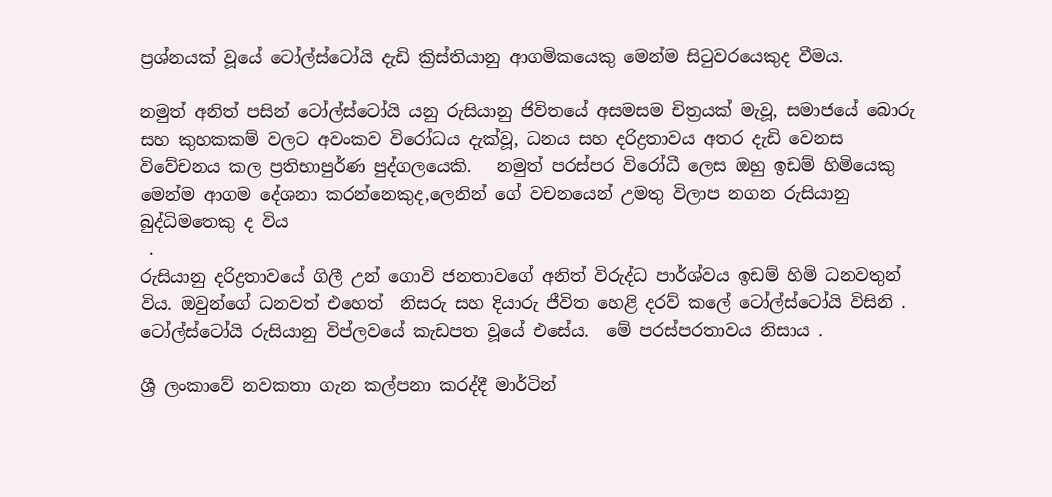ප්‍රශ්නයක් වූයේ ටෝල්ස්ටෝයි දැඩි ක්‍රිස්තියානු ආගමිකයෙකු මෙන්ම සිටුවරයෙකුද වීමය.

නමුත් අනිත් පසින් ටෝල්ස්ටෝයි යනු රුසියානු ජිවිතයේ අසමසම චිත්‍රයක් මැවූ, සමාජයේ බොරු සහ කුහකකම් වලට අවංකව විරෝධය දැක්වූ, ධනය සහ දරිද්‍රතාවය අතර දැඩි වෙනස විවේචනය කල ප්‍රතිභාපුර්ණ පුද්ගලයෙකි.   නමුත් පරස්පර විරෝධී ලෙස ඔහු ඉඩම් හිමියෙකු මෙන්ම ආගම දේශනා කරන්නෙකුද,ලෙනින් ගේ වචනයෙන් උමතු විලාප නගන රුසියානු බුද්ධිමතෙකු ද විය
 .
රුසියානු දරිද්‍රතාවයේ ගිලී උන් ගොවි ජනතාවගේ අනිත් විරුද්ධ පාර්ශ්වය ඉඩම් හිමි ධනවතුන් විය. ඔවුන්ගේ ධනවත් එහෙත්  නිසරු සහ දියාරු ජීවිත හෙළි දරව් කලේ ටෝල්ස්ටෝයි විසිනි . ටෝල්ස්ටෝයි රුසියානු විප්ලවයේ කැඩපත වූයේ එසේය.  මේ පරස්පරතාවය නිසාය .

ශ්‍රී ලංකාවේ නවකතා ගැන කල්පනා කරද්දී මාර්ටින්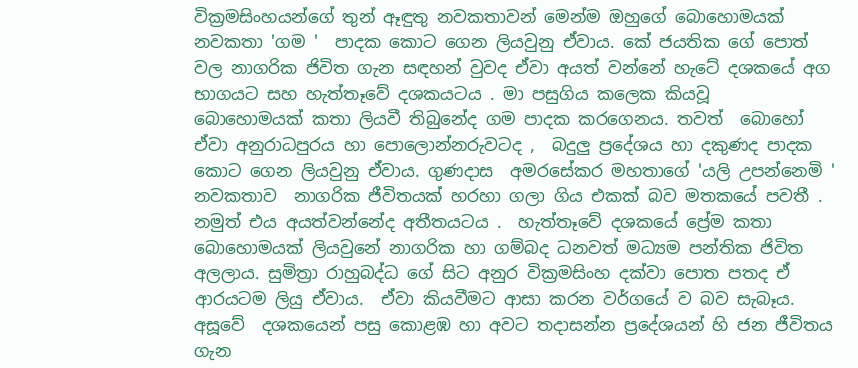වික්‍රමසිංහයන්ගේ තුන් ඈඳුතු නවකතාවන් මෙන්ම ඔහුගේ බොහොමයක් නවකතා 'ගම '  පාදක කොට ගෙන ලියවුනු ඒවාය. කේ ජයතික ගේ පොත් වල නාගරික ජිවිත ගැන සඳහන් වුවද ඒවා අයත් වන්නේ හැටේ දශකයේ අග භාගයට සහ හැත්තෑවේ දශකයටය . මා පසුගිය කලෙක කියවූ  බොහොමයක් කතා ලියවී තිබුනේද ගම පාදක කරගෙනය. තවත්  බොහෝ ඒවා අනුරාධපුරය හා පොලොන්නරුවටද ,  බදුලු ප්‍රදේශය හා දකුණද පාදක කොට ගෙන ලියවුනු ඒවාය. ගුණදාස  අමරසේකර මහතාගේ 'යලි උපන්නෙමි '  නවකතාව  නාගරික ජීවිතයක් හරහා ගලා ගිය එකක් බව මතකයේ පවතී .  නමුත් එය අයත්වන්නේද අතීතයටය .  හැත්තෑවේ දශකයේ ප්‍රේම කතා බොහොමයක් ලියවුනේ නාගරික හා ගම්බද ධනවත් මධ්‍යම පන්තික ජිවිත අලලාය. සුමිත්‍රා රාහුබද්ධ ගේ සිට අනුර වික්‍රමසිංහ දක්වා පොත පතද ඒ ආරයටම ලියු ඒවාය.  ඒවා කියවීමට ආසා කරන වර්ගයේ ව බව සැබෑය.  අසූවේ  දශකයෙන් පසු කොළඹ හා අවට තදාසන්න ප්‍රදේශයන් හි ජන ජීවිතය ගැන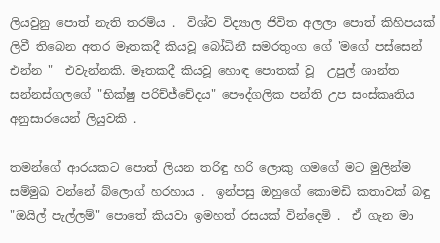ලියවුනු පොත් නැති තරම්ය .  විශ්ව විද්‍යාල ජිවිත අලලා පොත් කිහිපයක් ලිවී තිබෙන අතර මෑතකදී කියවූ බෝධිනී සමරතුංග ගේ 'මගේ පස්සෙන් එන්න "  එවැන්නකි. මෑතකදී කියවූ හොඳ පොතක් වූ  උපුල් ශාන්ත සන්නස්ගලගේ "භික්ෂු පරිච්ජ්චේදය" පෞද්ගලික පන්ති උප සංස්කෘතිය අනුසාරයෙන් ලියුවකි .

තමන්ගේ ආරයකට පොත් ලියන තරිඳු හරි ලොකු ගමගේ මට මුලින්ම සම්මුඛ වන්නේ බ්ලොග් හරහාය .  ඉන්පසු ඔහුගේ කොමඩි කතාවක් බඳු "ඔයිල් පැල්ලම්" පොතේ කියවා ඉමහත් රසයක් වින්දෙමි .  ඒ ගැන මා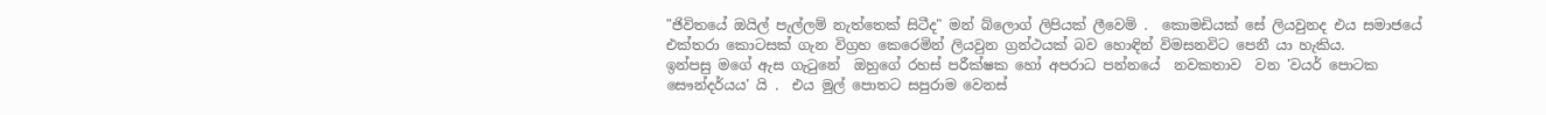"ජිවිතයේ ඔයිල් පැල්ලම් නැත්තෙක් සිටීද" මන් බ්ලොග් ලිපියක් ලීවෙමි .  කොමඩියක් සේ ලියවුනද එය සමාජයේ එක්තරා කොටසක් ගැන විග්‍රහ කෙරෙමින් ලියවුන ග්‍රන්ථයක් බව හොඳින් විමසනවිට පෙනී යා හැකිය.
ඉන්පසු මගේ ඇස ගැටුනේ  ඔහුගේ රහස් පරීක්ෂක හෝ අපරාධ පන්නයේ  නවකතාව  වන 'වයර් පොටක සෞන්දර්යය' යි .  එය මුල් පොතට සපුරාම වෙනස්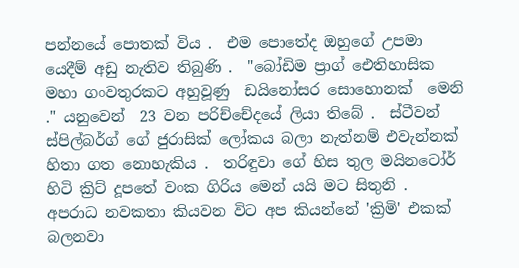පන්නයේ පොතක් විය .  එම පොතේද ඔහුගේ උපමා යෙදීම් අඩු නැතිව තිබුණි .  "බෝඩිම ප්‍රාග් ඓතිහාසික  මහා ගංවතුරකට අහුවූණු  ඩයිනෝසර සොහොනක්  මෙනි ." යනුවෙන්  23 වන පරිච්චේදයේ ලියා තිබේ .  ස්ටීවන් ස්පිල්බර්ග් ගේ ජුරාසික් ලෝකය බලා නැත්නම් එවැන්නක් හිතා ගත නොහැකිය .  තරිඳුවා ගේ හිස තුල මයිනටෝර්  හිටි ක්‍රිට් දූපතේ වංක ගිරිය මෙන් යයි මට සිතුනි .  අපරාධ නවකතා කියවන විට අප කියන්නේ 'ක්‍රිමි' එකක් බලනවා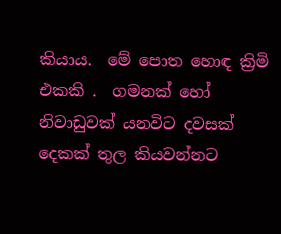කියාය.  මේ පොත හොඳ ක්‍රිමි එකකි .  ගමනක් හෝ නිවාඩුවක් යනවිට දවසක් දෙකක් තුල කියවන්නට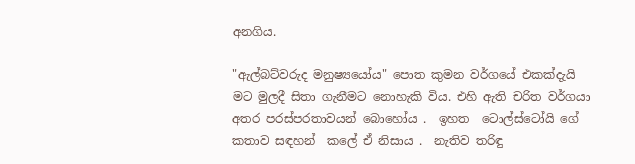අනගිය.

"ඇල්බට්වරුද මනුෂ්‍යයෝය" පොත කුමන වර්ගයේ එකක්දැයි මට මුලදී සිතා ගැනීමට නොහැකි විය. එහි ඇති චරිත වර්ගයා අතර පරස්පරතාවයන් බොහෝය .  ඉහත  ටොල්ස්ටෝයි ගේ කතාව සඳහන්  කලේ ඒ නිසාය .  නැතිව තරිඳු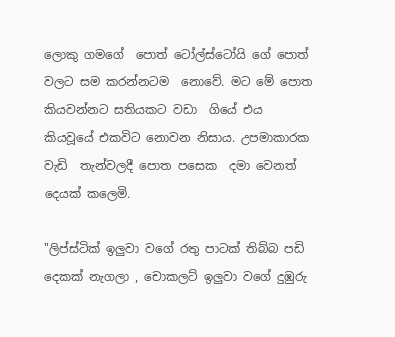ලොකු ගමගේ  පොත් ටෝල්ස්ටෝයි ගේ පොත් වලට සම කරන්නටම  නොවේ. මට මේ පොත කියවන්නට සතියකට වඩා  ගියේ එය කියවූයේ එකවිට නොවන නිසාය. උපමාකාරක වැඩි  තැන්වලදී පොත පසෙක  දමා වෙනත් දෙයක් කලෙමි.

"ලිප්ස්ටික් ඉලුවා වගේ රතු පාටක් තිබ්බ පඩි දෙකක් නැගලා , චොකලට් ඉලුවා වගේ දුඹුරු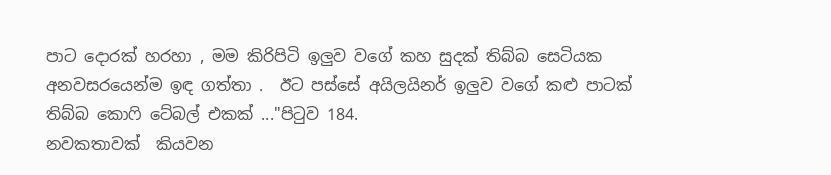පාට දොරක් හරහා , මම කිරිපිටි ඉලුව වගේ කහ සුදක් තිබ්බ සෙටියක අනවසරයෙන්ම ඉඳ ගත්තා .  ඊට පස්සේ අයිලයිනර් ඉලුව වගේ කළු පාටක් තිබ්බ කොෆි ටේබල් එකක් ..."පිටුව 184.
නවකතාවක්  කියවන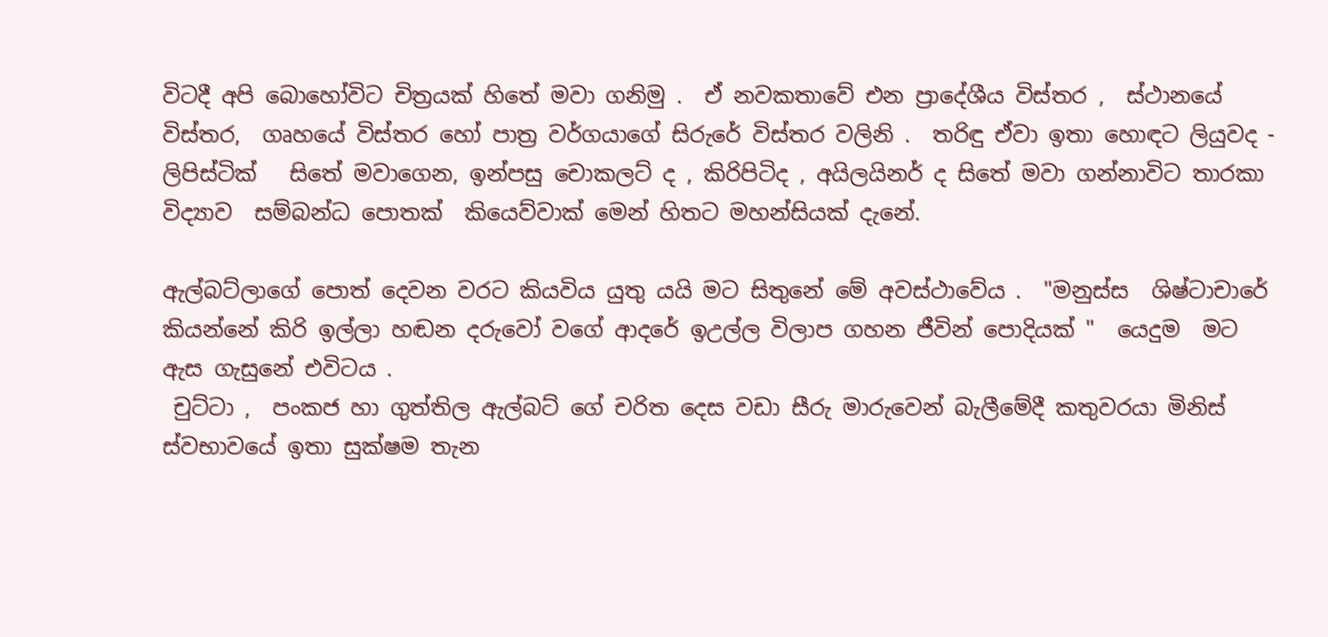විටදී අපි බොහෝවිට චිත්‍රයක් හිතේ මවා ගනිමු .  ඒ නවකතාවේ එන ප්‍රාදේශීය විස්තර ,  ස්ථානයේ විස්තර,  ගෘහයේ විස්තර හෝ පාත්‍ර වර්ගයාගේ සිරුරේ විස්තර වලිනි .  තරිඳු ඒවා ඉතා හොඳට ලියුවද - ලිපිස්ටික්   සිතේ මවාගෙන, ඉන්පසු චොකලට් ද , කිරිපිටිද , අයිලයිනර් ද සිතේ මවා ගන්නාවිට තාරකා  විද්‍යාව  සම්බන්ධ පොතක්  කියෙව්වාක් මෙන් හිතට මහන්සියක් දැනේ.

ඇල්බට්ලාගේ පොත් දෙවන වරට කියවිය යුතු යයි මට සිතුනේ මේ අවස්ථාවේය .  "මනුස්ස  ශිෂ්ටාචාරේ කියන්නේ කිරි ඉල්ලා හඬන දරුවෝ වගේ ආදරේ ඉඋල්ල විලාප ගහන ජීවින් පොදියක් "  යෙදුම  මට ඇස ගැසුනේ එවිටය .
 චුට්ටා ,  පංකජ හා ගුත්තිල ඇල්බට් ගේ චරිත දෙස වඩා සීරු මාරුවෙන් බැලීමේදී කතුවරයා මිනිස් ස්වභාවයේ ඉතා සුක්ෂම තැන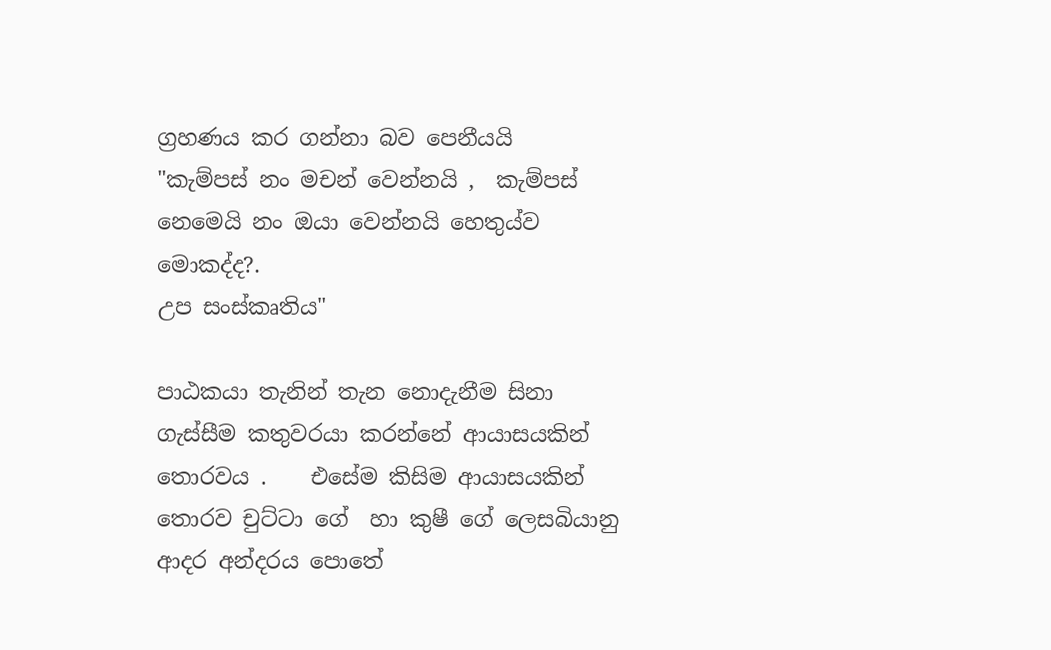ග්‍රහණය කර ගන්නා බව පෙනීයයි
"කැම්පස් නං මචන් වෙන්නයි ,  කැම්පස් නෙමෙයි නං ඔයා වෙන්නයි හෙතුය්ව මොකද්ද?.
උප සංස්කෘතිය"

පාඨකයා තැනින් තැන නොදැනීම සිනා ගැස්සීම කතුවරයා කරන්නේ ආයාසයකින් තොරවය .    එසේම කිසිම ආයාසයකින්  තොරව චුට්ටා ගේ  හා කුෂී ගේ ලෙසබියානු  ආදර අන්දරය පොතේ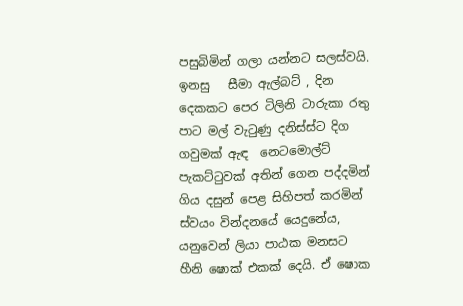පසුබිමින් ගලා යන්නට සලස්වයි. ඉනසු   සීමා ඇල්බට් , දින දෙකකට පෙර ටිලිනි ටාරුකා රතු පාට මල් වැටුණු දනිස්ස්ට දිග ගවුමක් ඇඳ  නෙටමොල්ට් පැකට්ටුවක් අතින් ගෙන පද්දමින් ගිය දසුන් පෙළ සිහිපත් කරමින් ස්වයං වින්දනයේ යෙදුනේය, යනුවෙන් ලියා පාඨක මනසට හීනි ෂොක් එකක් දෙයි. ඒ ෂොක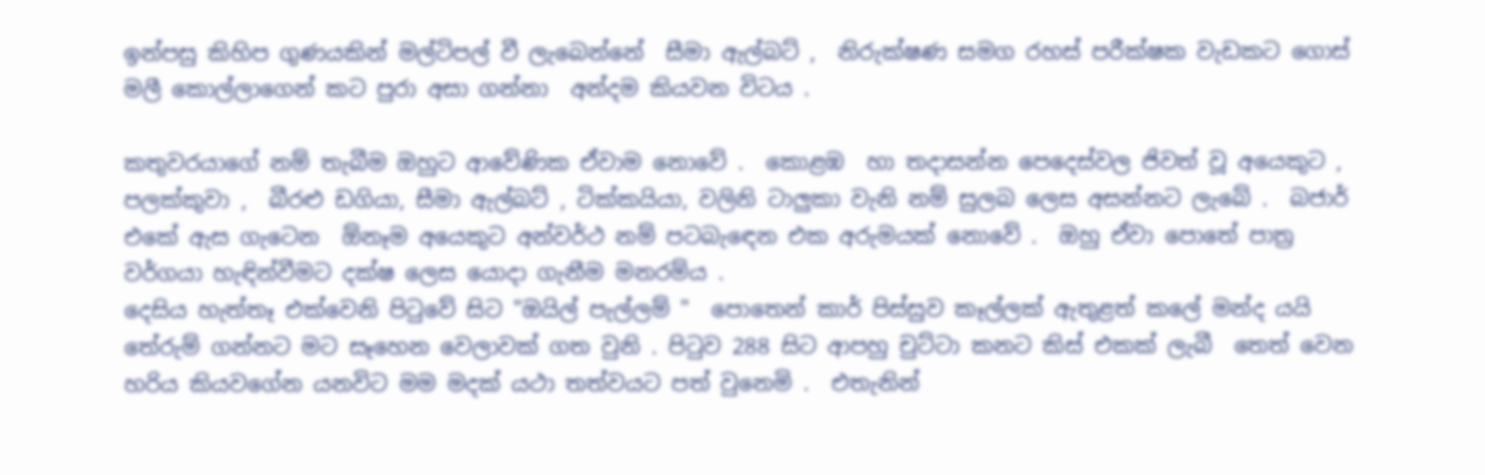ඉන්පසු කිහිප ගුණයකින් මල්ටිපල් වී ලැබෙන්නේ  සීමා ඇල්බට් ,  නිරුක්ෂණ සමග රහස් පරීක්ෂක වැඩකට ගොස් මලී කොල්ලාගෙන් කට පුරා අසා ගන්නා  අන්දම කියවන විටය .

කතුවරයාගේ නම් තැබීම ඔහුට ආවේණික ඒවාම නොවේ .  කොළඹ  හා තදාසන්න පෙදෙස්වල ජිවත් වූ අයෙකුට ,  පලක්කුවා ,  බීරළු ඩගියා, සීමා ඇල්බට් , ටික්කයියා, වලිනි ටාලුකා වැනි නම් සුලබ ලෙස අසන්නට ලැබේ .  බජාර් එකේ ඇස ගැටෙන  ඕනෑම අයෙකුට අන්වර්ථ නම් පටබැඳෙන එක අරුමයක් නොවේ .  ඔහු ඒවා පොතේ පාත්‍ර වර්ගයා හැඳින්වීමට දක්ෂ ලෙස යොදා ගැනීම මනරම්ය .
දෙසිය හැත්තෑ එක්වෙනි පිටුවේ සිට "ඔයිල් පැල්ලම් "  පොතෙන් කාර් පිස්සුව කෑල්ලක් ඇතුළත් කලේ මන්ද යයි තේරුම් ගන්නට මට සෑහෙන වෙලාවක් ගත වුනි . පිටුව 288 සිට ආපහු චුට්ටා කනට කිස් එකක් ලැබී  තෙත් වෙන හරිය කියවගේන යනවිට මම මදක් යථා තත්වයට පත් වුනෙමි .  එතැනින්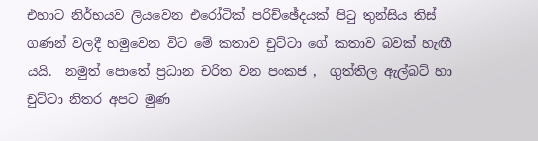එහාට නිර්භයව ලියවෙන එරෝටික් පරිච්ඡේදයක් පිටු තුන්සිය තිස් ගණන් වලදී හමුවෙන විට මේ කතාව චුට්ටා ගේ කතාව බවක් හැඟී යයි.  නමුත් පොතේ ප්‍රධාන චරිත වන පංකජ ,  ගුත්තිල ඇල්බට් හා චුට්ටා නිතර අපට මුණ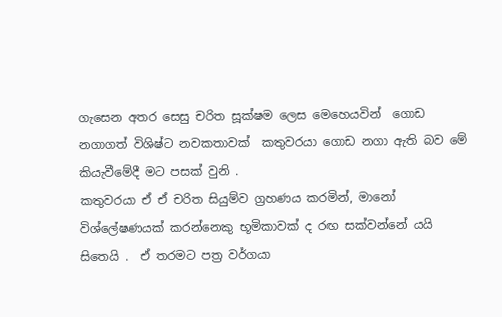ගැසෙන අතර සෙසු චරිත සූක්ෂම ලෙස මෙහෙයවින්  ගොඩ නගාගත් විශිෂ්ට නවකතාවක්  කතුවරයා ගොඩ නගා ඇති බව මේ කියැවීමේදී මට පසක් වුනි .
කතුවරයා ඒ ඒ චරිත සියුම්ව ග්‍රහණය කරමින්, මානෝ විශ්ලේෂණයක් කරන්නෙකු භූමිකාවක් ද රඟ සක්වන්නේ යයි සිතෙයි .  ඒ තරමට පත්‍ර වර්ගයා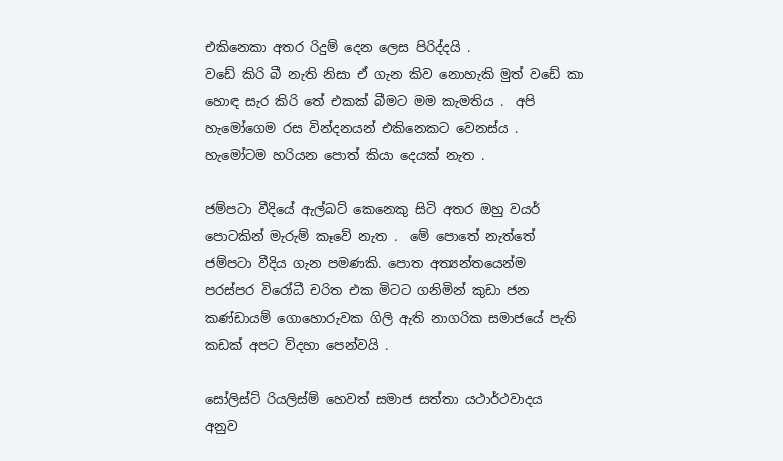එකිනෙකා අතර රිදුම් දෙන ලෙස පිරිද්දයි .
වඩේ කිරි බී නැති නිසා ඒ ගැන කිව නොහැකි මුත් වඩේ කා හොඳ සැර කිරි තේ එකක් බීමට මම කැමතිය .  අපි හැමෝගෙම රස වින්දනයන් එකිනෙකට වෙනස්ය .  හැමෝටම හරියන පොත් කියා දෙයක් නැත .

ජම්පටා වීදියේ ඇල්බට් කෙනෙකු සිටි අතර ඔහු වයර් පොටකින් මැරුම් කෑවේ නැත .  මේ පොතේ නැත්තේ ජම්පටා වීදිය ගැන පමණකි. පොත අත්‍යන්තයෙන්ම  පරස්පර විරෝධී චරිත එක මිටට ගනිමින් කුඩා ජන කණ්ඩායම් ගොහොරුවක ගිලි ඇති නාගරික සමාජයේ පැති කඩක් අපට විදහා පෙන්වයි .

සෝලිස්ට් රියලිස්ම් හෙවත් සමාජ සත්තා යථාර්ථවාදය  අනුව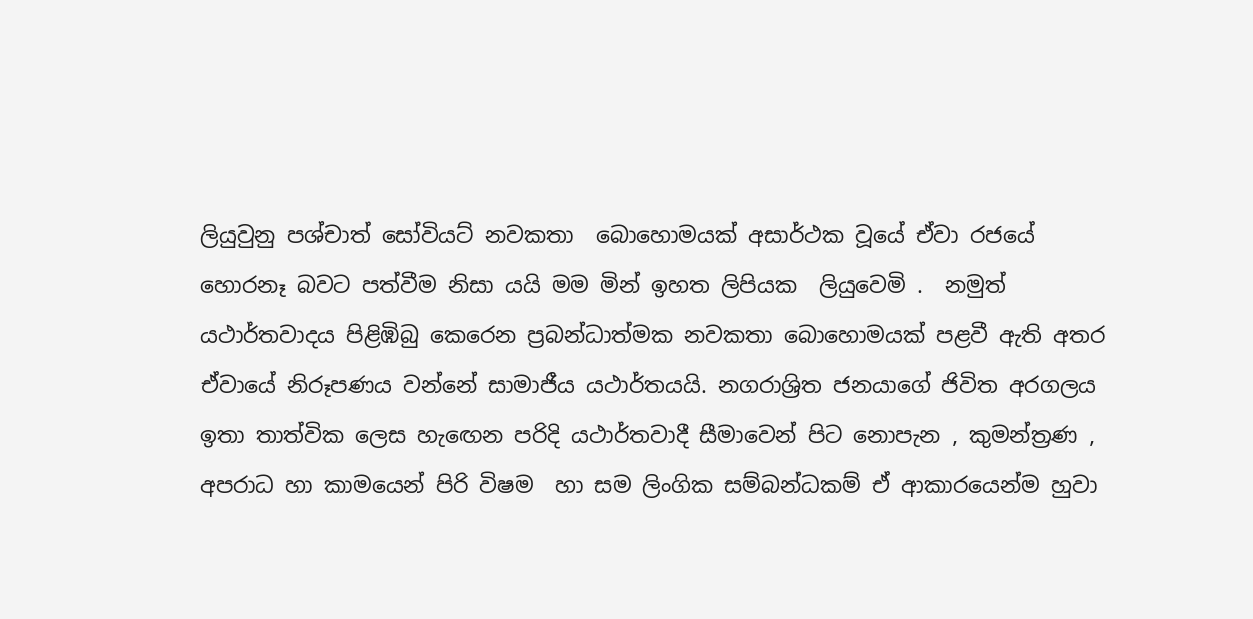ලියුවුනු පශ්චාත් සෝවියට් නවකතා  බොහොමයක් අසාර්ථක වූයේ ඒවා රජයේ හොරනෑ බවට පත්වීම නිසා යයි මම මින් ඉහත ලිපියක  ලියුවෙමි .  නමුත් යථාර්තවාදය පිළිඹිබු කෙරෙන ප්‍රබන්ධාත්මක නවකතා බොහොමයක් පළවී ඇති අතර ඒවායේ නිරූපණය වන්නේ සාමාජීය යථාර්තයයි. නගරාශ්‍රිත ජනයාගේ ජිවිත අරගලය ඉතා තාත්වික ලෙස හැඟෙන පරිදි යථාර්තවාදී සීමාවෙන් පිට නොපැන , කුමන්ත්‍රණ ,  අපරාධ හා කාමයෙන් පිරි විෂම  හා සම ලිංගික සම්බන්ධකම් ඒ ආකාරයෙන්ම හුවා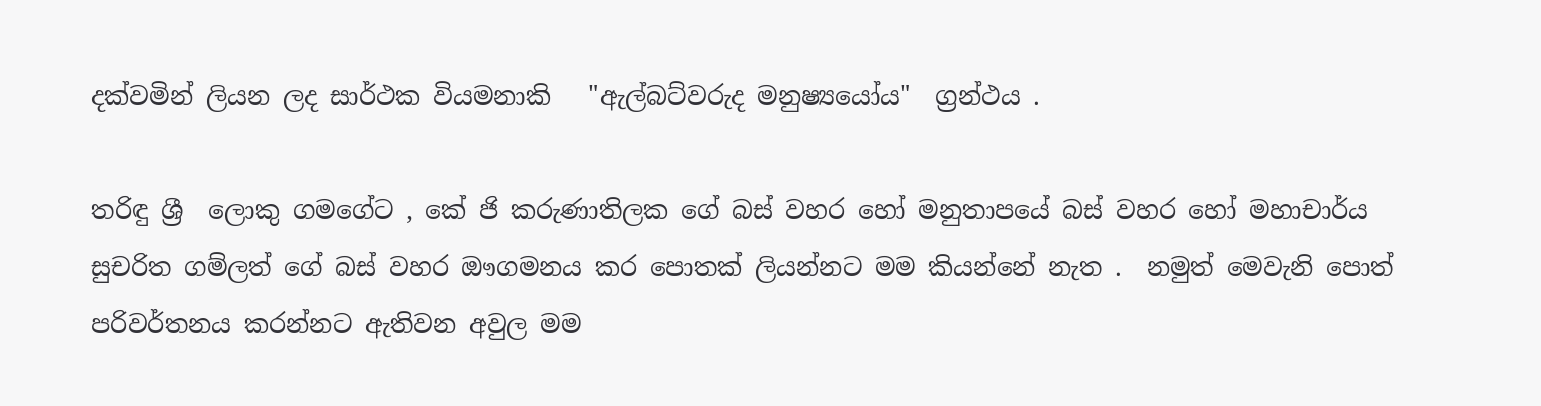දක්වමින් ලියන ලද සාර්ථක වියමනාකි   "ඇල්බට්වරුද මනුෂ්‍යයෝය"  ග්‍රන්ථය .

තරිඳු ශ්‍රී  ලොකු ගමගේට , කේ ජි කරුණාතිලක ගේ බස් වහර හෝ මනුතාපයේ බස් වහර හෝ මහාචාර්ය සුචරිත ගම්ලත් ගේ බස් වහර ඖගමනය කර පොතක් ලියන්නට මම කියන්නේ නැත .  නමුත් මෙවැනි පොත් පරිවර්තනය කරන්නට ඇතිවන අවුල මම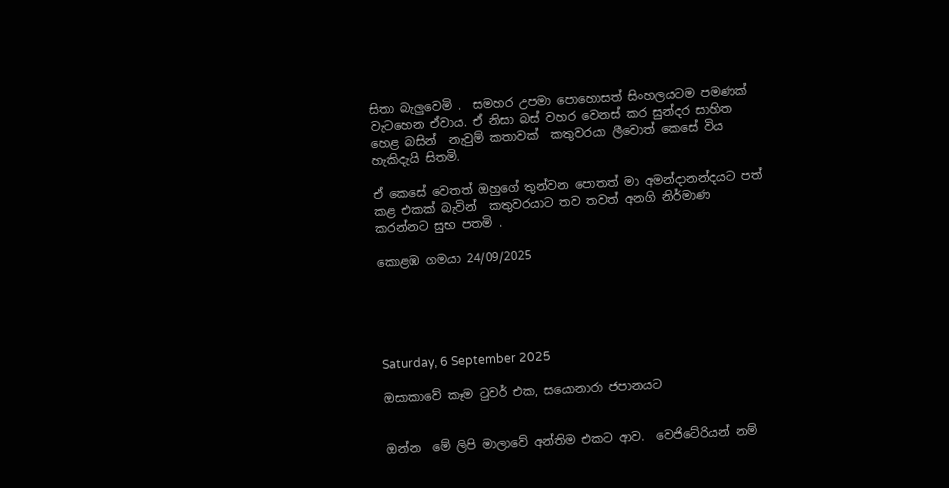සිතා බැලුවෙමි .  සමහර උපමා පොහොසත් සිංහලයටම පමණක් වැටහෙන ඒවාය. ඒ නිසා බස් වහර වෙනස් කර සුන්දර සාහිත හෙළ බසින්  නැවුම් කතාවක්  කතුවරයා ලීවොත් කෙසේ විය හැකිදැයි සිතමි.

ඒ කෙසේ වෙතත් ඔහුගේ තුන්වන පොතත් මා අමන්දානන්දයට පත් කළ එකක් බැවින්  කතුවරයාට තව තවත් අනගි නිර්මාණ කරන්නට සුභ පතමි .

කොළඹ ගමයා 24/09/2025





Saturday, 6 September 2025

ඔසාකාවේ කෑම ටුවර් එක, සයොනාරා ජපානයට


ඔන්න  මේ ලිපි මාලාවේ අන්තිම එකට ආව.  වෙජිටේරියන් නම්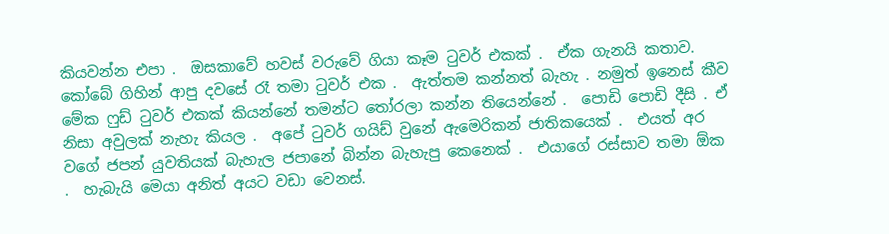කියවන්න එපා .  ඔසකාවේ හවස් වරුවේ ගියා කෑම ටුවර් එකක් .  ඒක ගැනයි කතාව.  කෝබේ ගිහින් ආපු දවසේ රෑ තමා ටුවර් එක .  ඇත්තම කන්නත් බැහැ . නමුත් ඉනෙස් කීව මේක ෆුඩ් ටුවර් එකක් කියන්නේ තමන්ට තෝරලා කන්න තියෙන්නේ .  පොඩි පොඩි දීසි . ඒ නිසා අවුලක් නැහැ කියල .  අපේ ටුවර් ගයිඩ් වුනේ ඇමෙරිකන් ජාතිකයෙක් .  එයත් අර වගේ ජපන් යුවතියක් බැහැල ජපානේ බින්න බැහැපු කෙනෙක් .  එයාගේ රස්සාව තමා ඕක .  හැබැයි මෙයා අනිත් අයට වඩා වෙනස්.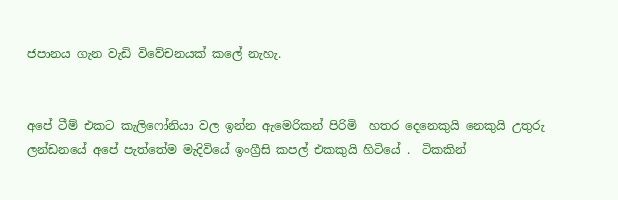ජපානය ගැන වැඩි විවේචනයක් කලේ නැහැ.


අපේ ටීම් එකට කැලිෆෝනියා වල ඉන්න ඇමෙරිකන් පිරිමි  හතර දෙනෙකුයි නෙකුයි උතුරු ලන්ඩනයේ අපේ පැත්තේම මැදිවියේ ඉංග්‍රීසි කපල් එකකුයි හිටියේ .  ටිකකින්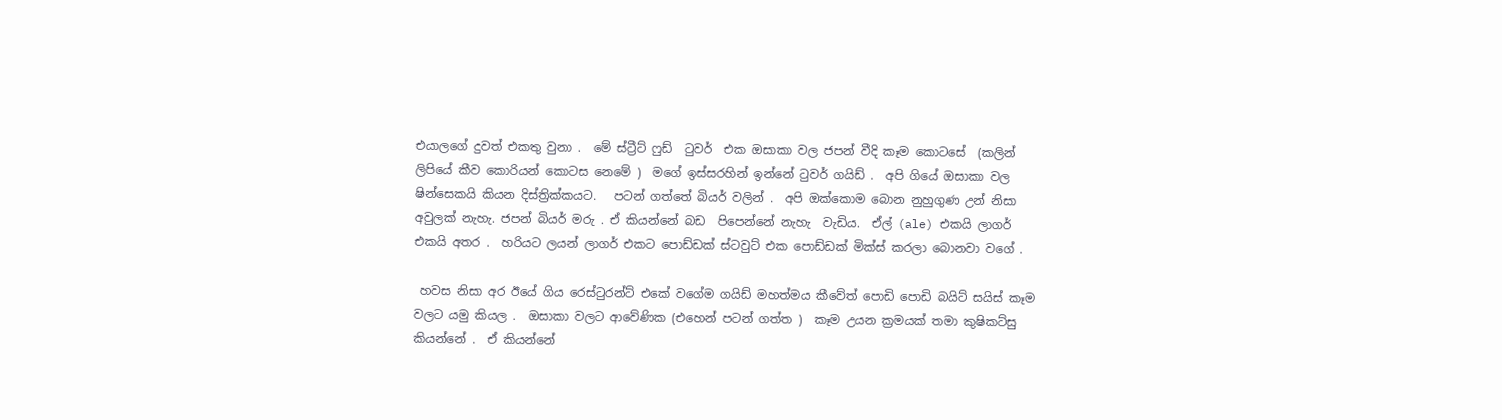එයාලගේ දුවත් එකතු වුනා .  මේ ස්ට්‍රීට් ෆුඩ්  ටුවර්  එක ඔසාකා වල ජපන් වීදි කෑම කොටසේ  (කලින් ලිපියේ කීව කොරියන් කොටස නෙමේ )  මගේ ඉස්සරහින් ඉන්නේ ටුවර් ගයිඩ් .  අපි ගියේ ඔසාකා වල ෂින්සෙකයි කියන දිස්ත්‍රික්කයට.   පටන් ගත්තේ බියර් වලින් .  අපි ඔක්කොම බොන නුහුගුණ උන් නිසා අවුලක් නැහැ. ජපන් බියර් මරු . ඒ කියන්නේ බඩ  පිපෙන්නේ නැහැ  වැඩිය.  ඒල් (ale) එකයි ලාගර්  එකයි අතර .  හරියට ලයන් ලාගර් එකට පොඩ්ඩක් ස්ටවුට් එක පොඩ්ඩක් මික්ස් කරලා බොනවා වගේ .

 හවස නිසා අර ඊයේ ගිය රෙස්ටුරන්ට් එකේ වගේම ගයිඩ් මහත්මය කීවේත් පොඩි පොඩි බයිට් සයිස් කෑම වලට යමු කියල .  ඔසාකා වලට ආවේණික (එහෙන් පටන් ගත්ත )  කෑම උයන ක්‍රමයක් තමා කුෂිකට්සු කියන්නේ .  ඒ කියන්නේ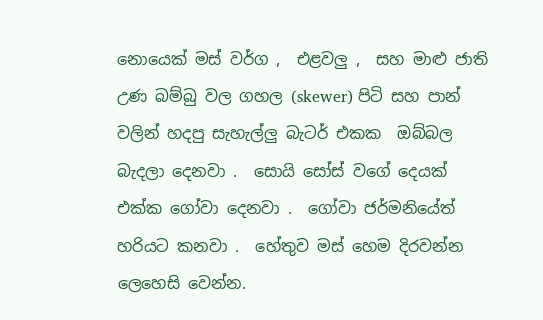නොයෙක් මස් වර්ග ,  එළවලු ,  සහ මාළු ජාති උණ බම්බු වල ගහල (skewer) පිටි සහ පාන් වලින් හදපු සැහැල්ලු බැටර් එකක  ඔබ්බල බැදලා දෙනවා .  සොයි සෝස් වගේ දෙයක් එක්ක ගෝවා දෙනවා .  ගෝවා ජර්මනියේත් හරියට කනවා .  හේතුව මස් හෙම දිරවන්න ලෙහෙසි වෙන්න.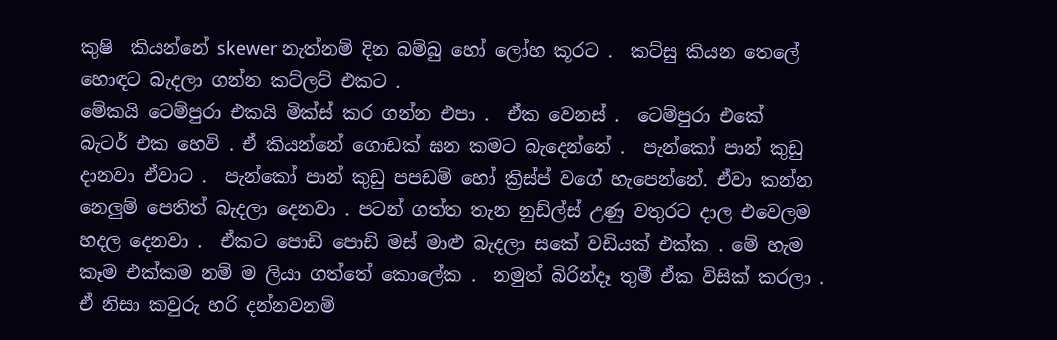කුෂි  කියන්නේ skewer නැත්නම් දින බම්බු හෝ ලෝහ කූරට .  කට්සු කියන තෙලේ හොඳට බැදලා ගන්න කට්ලට් එකට .
මේකයි ටෙම්පුරා එකයි මික්ස් කර ගන්න එපා .  ඒක වෙනස් .  ටෙම්පුරා එකේ   බැටර් එක හෙවි . ඒ කියන්නේ ගොඩක් ඝන කමට බැදෙන්නේ .  පැන්කෝ පාන් කුඩු දානවා ඒවාට .  පැන්කෝ පාන් කුඩු පපඩම් හෝ ක්‍රිස්ප් වගේ හැපෙන්නේ. ඒවා කන්න නෙලුම් පෙතිත් බැදලා දෙනවා . පටන් ගත්ත තැන නුඩ්ල්ස් උණු වතුරට දාල එවෙලම හදල දෙනවා .  ඒකට පොඩි පොඩි මස් මාළු බැදලා සකේ වඩියක් එක්ක . මේ හැම කෑම එක්කම නම් ම ලියා ගත්තේ කොලේක .  නමුත් බිරින්දෑ තුමී ඒක විසික් කරලා .  ඒ නිසා කවුරු හරි දන්නවනම්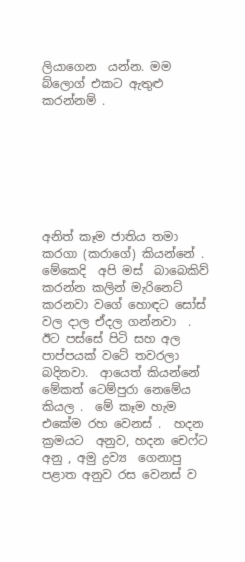ලියාගෙන  යන්න. මම බ්ලොග් එකට ඇතුළු කරන්නම් .







අනිත් කෑම ජාතිය තමා කරගා (කරාගේ) කියන්නේ .  මේකෙදි  අපි මස්  බාබෙකිව් කරන්න කලින් මැරිනෙට් කරනවා වගේ හොඳට සෝස් වල දාල ඒදල ගන්නවා  .  ඊට පස්සේ පිටි සහ අල පාප්‍පයක් වටේ තවරලා බදිනවා.  ආයෙත් කියන්නේ මේකත් ටෙම්පුරා නෙමේය කියල .  මේ කෑම හැම එකේම රහ වෙනස් .  හදන ක්‍රමයට  අනුව, හදන චෙෆ්ට අනු , අමු ද්‍රව්‍ය  ගෙනාපු පළාත අනුව රස වෙනස් ව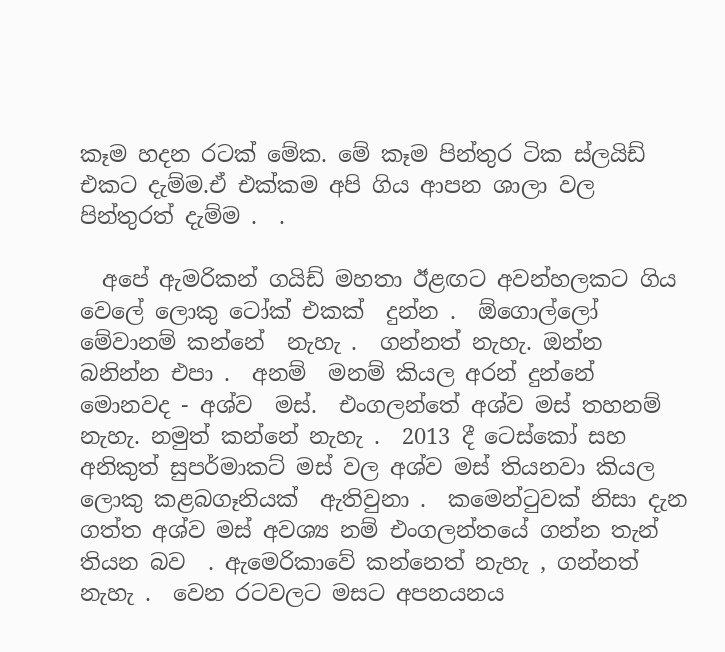කෑම හදන රටක් මේක. මේ කෑම පින්තුර ටික ස්ලයිඩ් එකට දැම්ම.ඒ එක්කම අපි ගිය ආපන ශාලා වල පින්තුරත් දැම්ම .  .

  අපේ ඇමරිකන් ගයිඩ් මහතා ඊළඟට අවන්හලකට ගිය වෙලේ ලොකු ටෝක් එකක්  දුන්න .  ඕගොල්ලෝ මේවානම් කන්නේ  නැහැ .  ගන්නත් නැහැ. ඔන්න බනින්න එපා .  අනම්  මනම් කියල අරන් දුන්නේ මොනවද - අශ්ව  මස්.  එංගලන්තේ අශ්ව මස් තහනම් නැහැ. නමුත් කන්නේ නැහැ .  2013 දී ටෙස්කෝ සහ අනිකුත් සුපර්මාකට් මස් වල අශ්ව මස් තියනවා කියල ලොකු කළබගෑනියක්  ඇතිවුනා .  කමෙන්ටුවක් නිසා දැන  ගත්ත අශ්ව මස් අවශ්‍ය නම් එංගලන්තයේ ගන්න තැන්  තියන බව  . ඇමෙරිකාවේ කන්නෙත් නැහැ , ගන්නත්  නැහැ .  වෙන රටවලට මසට අපනයනය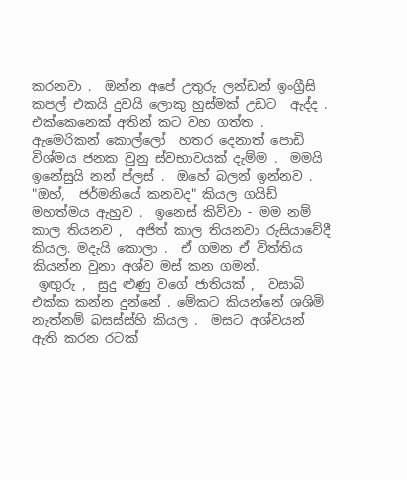කරනවා .  ඔන්න අපේ උතුරු ලන්ඩන් ඉංග්‍රීසි කපල් එකයි දුවයි ලොකු හුස්මක් උඩට  ඇද්ද .  එක්කෙනෙක් අතින් කට වහ ගත්ත .  ඇමෙරිකන් කොල්ලෝ  හතර දෙනාත් පොඩි විශ්මය ජනක වුනු ස්වභාවයක් දැම්ම .  මමයි ඉනේසුයි නන් ප්ලස් .  ඔහේ බලන් ඉන්නව .  "ඔහ්,  ජර්මනියේ කනවද" කියල ගයිඩ් මහත්මය ඇහුව .  ඉනෙස් කිව්වා - මම නම් කාල තියනව ,  අජිත් කාල තියනවා රුසියාවේදී කියල. මදැයි කොලා .  ඒ ගමන ඒ විත්තිය කියන්න වුනා අශ්ව මස් කන ගමන්.
 ඉඟුරු ,  සුදු ළුණු වගේ ජාතියක් ,  වසාබි එක්ක කන්න දුන්නේ . මේකට කියන්නේ ශශිමි  නැත්නම් බසස්ස්හි කියල .  මසට අශ්වයන් ඇති කරන රටක්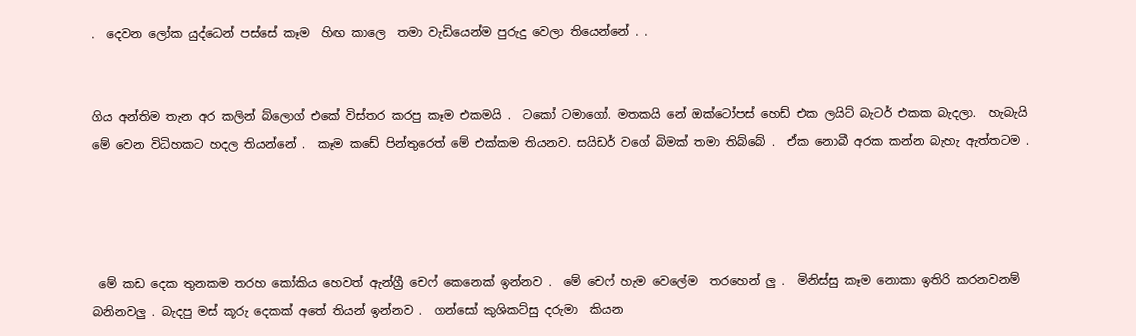.  දෙවන ලෝක යුද්ධෙන් පස්සේ කෑම  හිඟ කාලෙ  තමා වැඩියෙන්ම පුරුදු වෙලා තියෙන්නේ . .


ගිය අන්තිම තැන අර කලින් බ්ලොග් එකේ විස්තර කරපු කෑම එකමයි .  ටකෝ ටමාගෝ. මතකයි නේ ඔක්ටෝපස් හෙඩ් එක ලයිට් බැටර් එකක බැදලා.  හැබැයි මේ වෙන විධිහකට හදල තියන්නේ .  කෑම කඩේ පින්තුරෙත් මේ එක්කම තියනව. සයිඩර් වගේ බිමක් තමා තිබ්බේ .  ඒක නොබී අරක කන්න බැහැ ඇත්තටම .




 මේ කඩ දෙක තුනකම තරහ කෝකිය හෙවත් ඇන්ග්‍රී චෙෆ් කෙනෙක් ඉන්නව .  මේ චෙෆ් හැම වෙලේම  තරහෙන් ලු .  මිනිස්සු කෑම නොකා ඉතිරි කරනවනම් බනිනවලු . බැදපු මස් කූරු දෙකක් අතේ තියන් ඉන්නව .  ගන්සෝ කුශිකට්සු දරුමා  කියන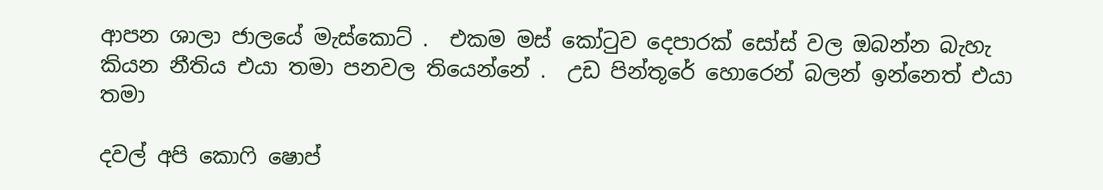ආපන ශාලා ජාලයේ මැස්කොට් .  එකම මස් කෝටුව දෙපාරක් සෝස් වල ඔබන්න බැහැ කියන නීතිය එයා තමා පනවල තියෙන්නේ .  උඩ පින්තූරේ හොරෙන් බලන් ඉන්නෙත් එයා තමා

දවල් අපි කොෆි ෂොප්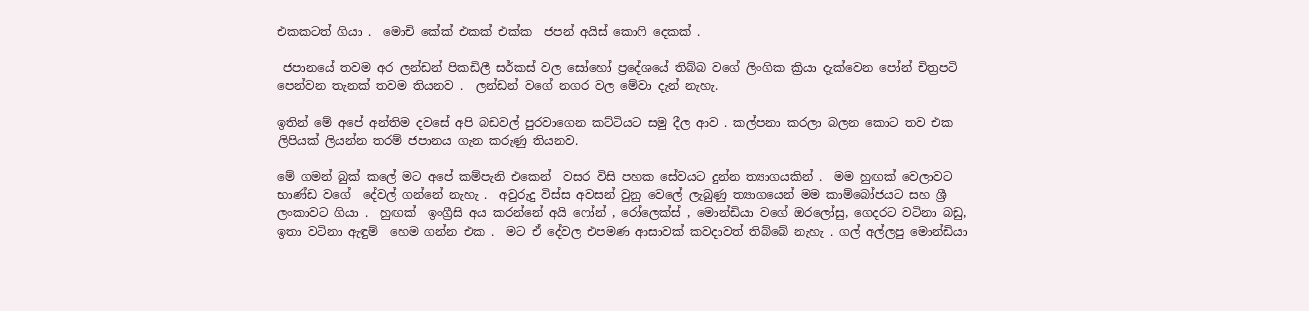එකකටත් ගියා .  මොචි කේක් එකක් එක්ක  ජපන් අයිස් කොෆි දෙකක් .

 ජපානයේ තවම අර ලන්ඩන් පිකඩිලී සර්කස් වල සෝහෝ ප්‍රදේශයේ තිබ්බ වගේ ලිංගික ක්‍රියා දැක්වෙන පෝන් චිත්‍රපටි පෙන්වන තැනක් තවම තියනව .  ලන්ඩන් වගේ නගර වල මේවා දැන් නැහැ.

ඉතින් මේ අපේ අන්තිම දවසේ අපි බඩවල් පුරවාගෙන කට්ටියට සමු දීල ආව . කල්පනා කරලා බලන කොට තව එක ලිපියක් ලියන්න තරම් ජපානය ගැන කරුණු තියනව.

මේ ගමන් බුක් කලේ මට අපේ කම්පැනි එකෙන්  වසර විසි පහක සේවයට දුන්න ත්‍යාගයකින් .  මම හුඟක් වෙලාවට භාණ්ඩ වගේ  දේවල් ගන්නේ නැහැ .  අවුරුදු විස්ස අවසන් වුනු වෙලේ ලැබුණු ත්‍යාගයෙන් මම කාම්බෝජයට සහ ශ්‍රී ලංකාවට ගියා .  හුඟක්  ඉංග්‍රීසි අය කරන්නේ අයි ෆෝන් , රෝලෙක්ස් , මොන්ඩියා වගේ ඔරලෝසු, ගෙදරට වටිනා බඩු, ඉතා වටිනා ඇඳුම්  හෙම ගන්න එක .  මට ඒ දේවල එපමණ ආසාවක් කවදාවත් තිබ්බේ නැහැ . ගල් අල්ලපු මොන්ඩියා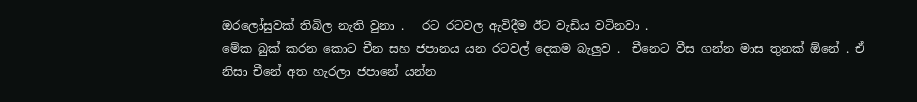ඔරලෝසුවක් තිබිල නැති වුනා .   රට රටවල ඇවිදීම ඊට වැඩිය වටිනවා .
මේක බුක් කරන කොට චීන සහ ජපානය යන රටවල් දෙකම බැලුව .  චීනෙට වීස ගන්න මාස තුනක් ඕනේ . ඒ නිසා චීනේ අත හැරලා ජපානේ යන්න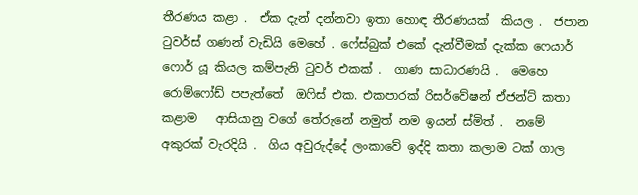තීරණය කළා .  ඒක දැන් දන්නවා ඉතා හොඳ තීරණයක්  කියල .  ජපාන ටුවර්ස් ගණන් වැඩියි මෙහේ . ෆේස්බුක් එකේ දැන්වීමක් දැක්ක ෆෙයාර් ෆොර් යූ කියල කම්පැනි ටුවර් එකක් .  ගාණ සාධාරණයි .  මෙහෙ රොම්ෆෝඩ් පපැත්තේ  ඔෆිස් එක. එකපාරක් රිසර්වේෂන් ඒජන්ට් කතා කළාම   ආසියානු වගේ තේරුනේ නමුත් නම ඉයන් ස්මිත් .  නමේ අකුරක් වැරදියි .  ගිය අවුරුද්දේ ලංකාවේ ඉද්දි කතා කලාම ටක් ගාල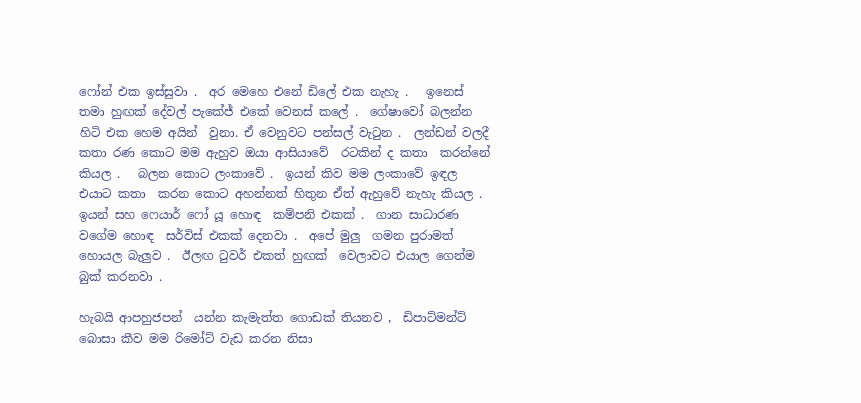ෆෝන් එක ඉස්සුවා .  අර මෙහෙ එනේ ඩිලේ එක නැහැ .   ඉනෙස් තමා හුඟක් දේවල් පැකේජ් එකේ වෙනස් කලේ .  ගේෂාවෝ බලන්න හිටි එක හෙම අයින්  වුනා. ඒ වෙනුවට පන්සල් වැටුන .  ලන්ඩන් වලදී කතා රණ කොට මම ඇහුව ඔයා ආසියාවේ  රටකින් ද කතා  කරන්නේ කියල .   බලන කොට ලංකාවේ .  ඉයන් කිව මම ලංකාවේ ඉඳල  එයාට කතා  කරන කොට අහන්නත් හිතුන ඒත් ඇහුවේ නැහැ කියල .  ඉයන් සහ ෆෙයාර් ෆෝ යූ හොඳ  කම්පනි එකක් .  ගාන සාධාරණ වගේම හොඳ  සර්විස් එකක් දෙනවා .  අපේ මුලු  ගමන පුරාමත් හොයල බැලුව .  ඊලඟ ටුවර් එකත් හුඟක්  වෙලාවට එයාල ගෙන්ම බුක් කරනවා .

හැබයි ආපහුජපන්  යන්න කැමැත්ත ගොඩක් තියනව ,  ඩිපාට්මන්ට් බොසා කීව මම රිමෝට් වැඩ කරන නිසා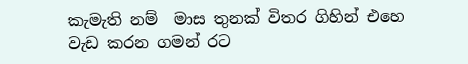කැමැති නම්  මාස තුනක් විතර ගිහින් එහෙ වැඩ කරන ගමන් රට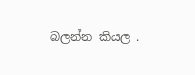බලන්න කියල .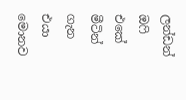ලන්ඩන් ඔෆි එකේ මීටින් ගැන එයා මොනව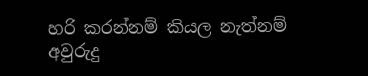හරි කරන්නම් කියල නැත්නම් අවුරුදු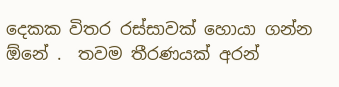දෙකක විතර රස්සාවක් හොයා ගන්න ඕනේ .  තවම තීරණයක් අරන්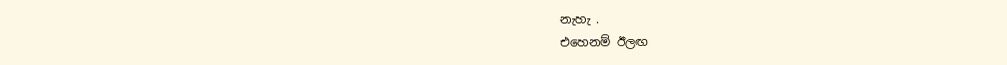නැහැ .
එහෙනම් ඊලඟ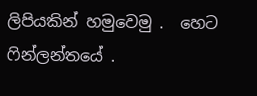ලිපියකින් හමුවෙමු .  හෙට ෆින්ලන්තයේ .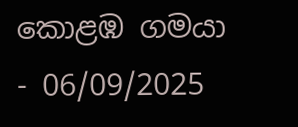කොළඹ ගමයා - 06/09/2025